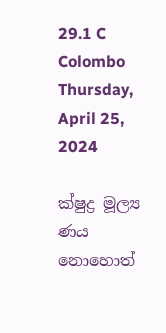29.1 C
Colombo
Thursday, April 25, 2024

ක්ෂුද්‍ර මූල්‍ය ණය නොහොත්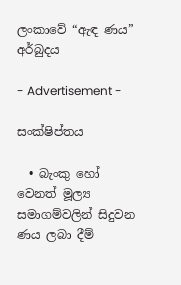ලංකාවේ “ඇඳ ණය” අර්බුදය

- Advertisement -

සංක්ෂිප්තය

  • බැංකු හෝ වෙනත් මූල්‍ය සමාගම්වලින් සිදුවන ණය ලබා දීම්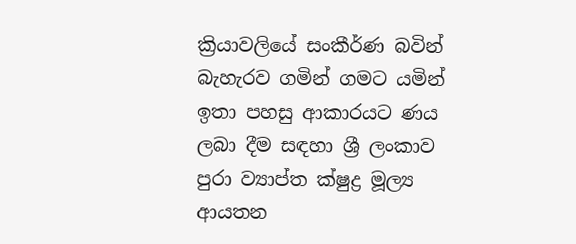ක්‍රියාවලියේ සංකීර්ණ බවින් බැහැරව ගමින් ගමට යමින් ඉතා පහසු ආකාරයට ණය ලබා දීම සඳහා ශ්‍රී ලංකාව පුරා ව්‍යාප්ත ක්ෂුද්‍ර මූල්‍ය ආයතන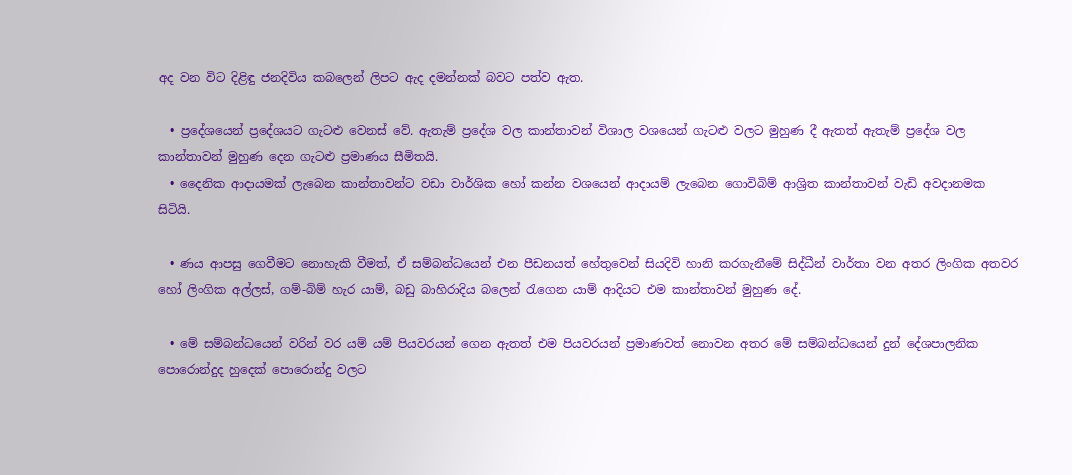අද වන විට දිළිඳු ජනදිවිය කබලෙන් ලිපට ඇද දමන්නක් බවට පත්ව ඇත.

  • ප්‍රදේශයෙන් ප්‍රදේශයට ගැටළු වෙනස් වේ. ඇතැම් ප්‍රදේශ වල කාන්තාවන් විශාල වශයෙන් ගැටළු වලට මුහුණ දී ඇතත් ඇතැම් ප්‍රදේශ වල කාන්තාවන් මුහුණ දෙන ගැටළු ප්‍රමාණය සීමිතයි.
  • දෛනික ආදායමක් ලැබෙන කාන්තාවන්ට වඩා වාර්ශික හෝ කන්න වශයෙන් ආදායම් ලැබෙන ගොවිබිම් ආශ්‍රිත කාන්තාවන් වැඩි අවදානමක සිටියි.

  • ණය ආපසු ගෙවීමට නොහැකි වීමත්, ඒ සම්බන්ධයෙන් එන පීඩනයත් හේතුවෙන් සියදිවි හානි කරගැනීමේ සිද්ධීන් වාර්තා වන අතර ලිංගික අතවර හෝ ලිංගික අල්ලස්, ගම්-බිම් හැර යාම්, බඩු බාහිරාදිය බලෙන් රැගෙන යාම් ආදියට එම කාන්තාවන් මුහුණ දේ.

  • මේ සම්බන්ධයෙන් වරින් වර යම් යම් පියවරයන් ගෙන ඇතත් එම පියවරයන් ප්‍රමාණවත් නොවන අතර මේ සම්බන්ධයෙන් දුන් දේශපාලනික පොරොන්දුද හුදෙක් පොරොන්දු වලට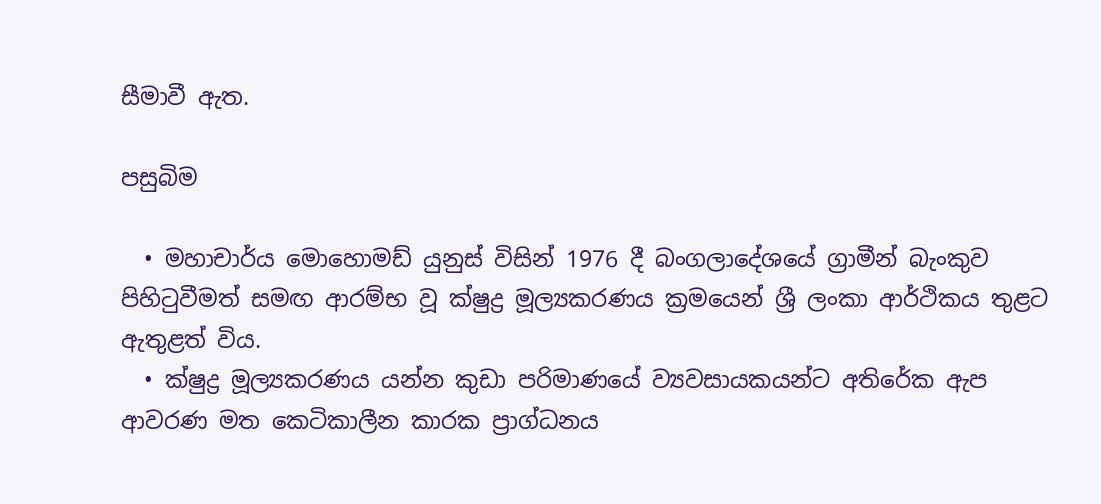සීමාවී ඇත.

පසුබිම

  • මහාචාර්ය මොහොමඩ්‌ යුනුස්‌ විසින්‌ 1976 දී බංගලාදේශයේ ග්‍රාමීන්‌ බැංකුව පිහිටුවීමත්‌ සමඟ ආරම්භ වූ ක්ෂුද්‍ර මූල්‍යකරණය ක්‍රමයෙන්‌ ශ්‍රී ලංකා ආර්ථිකය තුළට ඇතුළත්‌ විය.
  • ක්ෂුද්‍ර මූල්‍යකරණය යන්න කුඩා පරිමාණයේ ව්‍යවසායකයන්ට අතිරේක ඇප ආවරණ මත කෙටිකාලීන කාරක ප්‍රාග්ධනය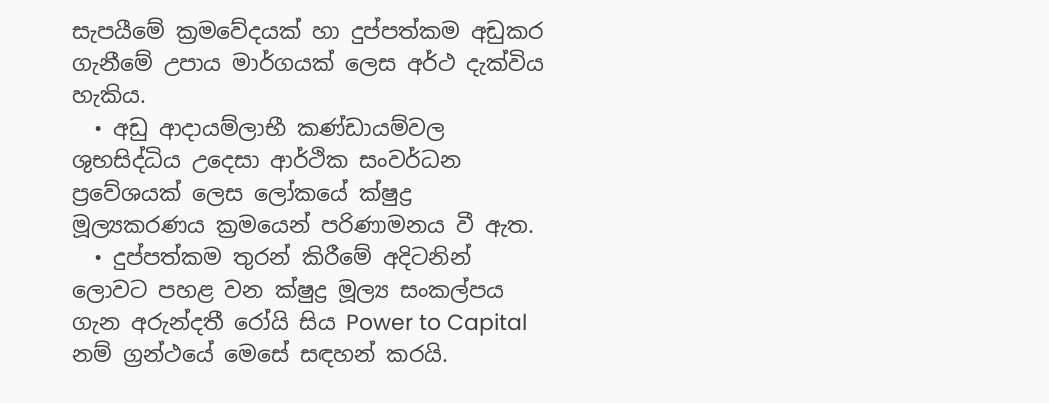සැපයීමේ ක්‍රමවේදයක්‌ හා දුප්පත්කම අඩුකර ගැනීමේ උපාය මාර්ගයක්‌ ලෙස අර්ථ දැක්විය හැකිය.
  • අඩු ආදායම්ලාභී කණ්ඩායම්වල ශුභසිද්ධිය උදෙසා ආර්ථික සංවර්ධන ප්‍රවේශයක්‌ ලෙස ලෝකයේ ක්ෂුද්‍ර මූල්‍යකරණය ක්‍රමයෙන්‌ පරිණාමනය වී ඇත.
  • දුප්පත්කම තුරන් කිරීමේ අදිටනින් ලොවට පහළ වන ක්ෂුද්‍ර මූල්‍ය සංකල්පය ගැන අරුන්දතී රෝයි සිය Power to Capital නම් ග්‍රන්ථයේ මෙසේ සඳහන් කරයි.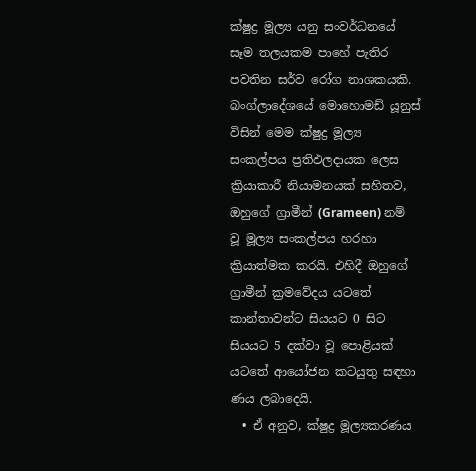ක්ෂුද්‍ර මූල්‍ය යනු සංවර්ධනයේ සෑම තලයකම පාහේ පැතිර පවතින සර්ව රෝග නාශකයකි. බංග්ලාදේශයේ මොහොමඩ් යූනුස් විසින් මෙම ක්ෂුද්‍ර මූල්‍ය සංකල්පය ප්‍රතිඵලදායක ලෙස ක්‍රියාකාරී නියාමනයක් සහිතව, ඔහුගේ ග්‍රාමීන් (Grameen) නම් වූ මූල්‍ය සංකල්පය හරහා ක්‍රියාත්මක කරයි. එහිදී ඔහුගේ ග්‍රාමීන් ක්‍රමවේදය යටතේ කාන්තාවන්ට සියයට 0 සිට සියයට 5 දක්වා වූ පොළියක් යටතේ ආයෝජන කටයුතු සඳහා ණය ලබාදෙයි.
  • ඒ අනුව, ක්ෂුද්‍ර මූල්‍යකරණය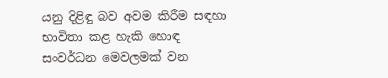යනු දිළිඳු බව අවම කිරීම සඳහා භාවිතා කළ හැකි හොඳ සංවර්ධන මෙවලමක්‌ වන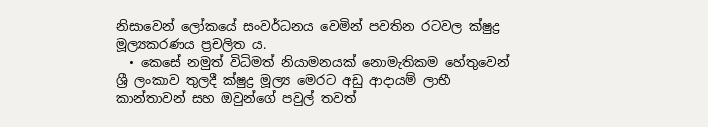නිසාවෙන්‌ ලෝකයේ සංවර්ධනය වෙමින්‌ පවතින රටවල ක්ෂුද්‍ර මූල්‍යකරණය ප්‍රචලිත ය.
  • කෙසේ නමුත් විධිමත් නියාමනයක් නොමැතිකම හේතුවෙන් ශ්‍රී ලංකාව තුලදී ක්ෂුද්‍ර මූල්‍ය මෙරට අඩු ආදායම් ලාභී කාන්තාවන් සහ ඔවුන්ගේ පවුල් තවත්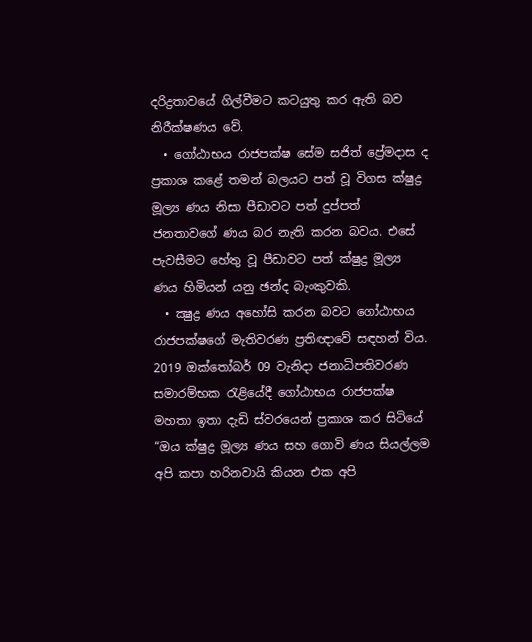දරිද්‍රතාවයේ ගිල්වීමට කටයුතු කර ඇති බව නිරීක්ෂණය වේ.
  • ගෝඨාභය රාජපක්ෂ සේම සජිත් ප්‍රේමදාස ද ප්‍රකාශ කළේ තමන් බලයට පත් වූ විගස ක්ෂුද්‍ර මූල්‍ය ණය නිසා පීඩාවට පත් දුප්පත් ජනතාවගේ ණය බර නැති කරන බවය. එසේ පැවසීමට හේතු වූ පීඩාවට පත් ක්ෂුද්‍ර මූල්‍ය ණය හිමියන් යනු ඡන්ද බැංකුවකි.
  • ක්‍ෂුද්‍ර ණය අහෝසි කරන බවට ගෝඨාභය රාජපක්ෂගේ මැතිවරණ ප්‍රතිඥාවේ සඳහන් විය. 2019 ඔක්තෝබර් 09 වැනිදා ජනාධිපතිවරණ සමාරම්භක රැළියේදී ගෝඨාභය රාජපක්ෂ මහතා ඉතා දැඩි ස්වරයෙන් ප්‍රකාශ කර සිටියේ “ඔය ක්ෂුද්‍ර මූල්‍ය ණය සහ ගොවි ණය සියල්ලම අපි කපා හරිනවායි කියන එක අපි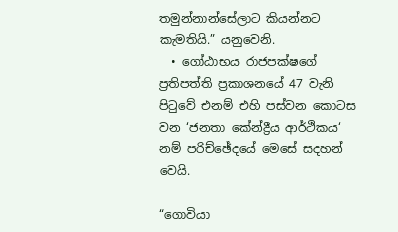තමුන්නාන්සේලාට කියන්නට කැමතියි.” යනුවෙනි.
  • ගෝඨාභය රාජපක්ෂගේ ප්‍රතිපත්ති ප්‍රකාශනයේ 47 වැනි පිටුවේ එනම් එහි පස්වන කොටස වන ‘ජනතා කේන්ද්‍රීය ආර්ථිකය‘ නම් පරිච්ඡේදයේ මෙසේ සදහන් වෙයි.

“ගොවියා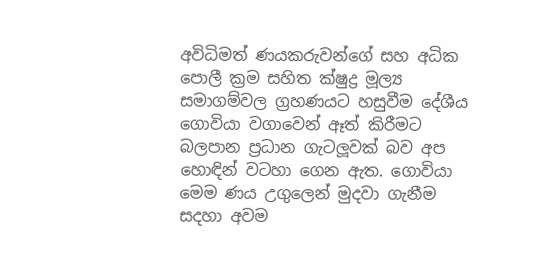අවිධිමත් ණයකරුවන්ගේ සහ අධික පොලී ක්‍රම සහිත ක්ෂුද්‍ර මූල්‍ය සමාගම්වල ග්‍රහණයට හසුවීම දේශීය ගොවියා වගාවෙන් ඈත් කිරීමට බලපාන ප්‍රධාන ගැටලූවක් බව අප හොඳින් වටහා ගෙන ඇත. ගොවියා මෙම ණය උගුලෙන් මුදවා ගැනීම සදහා අවම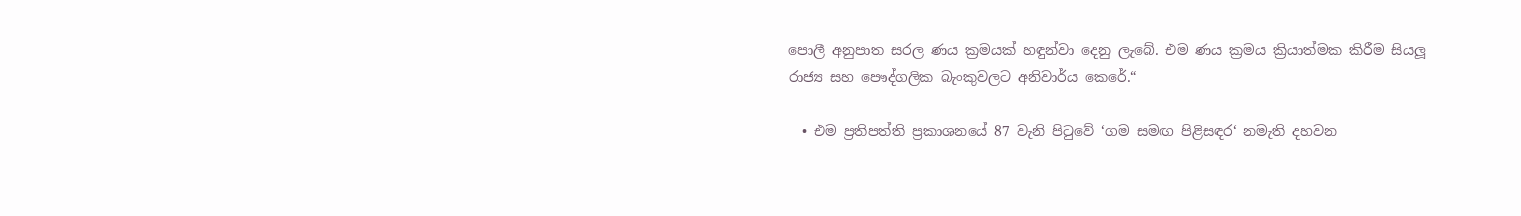පොලී අනුපාත සරල ණය ක්‍රමයක් හඳුන්වා දෙනු ලැබේ. එම ණය ක්‍රමය ක්‍රියාත්මක කිරීම සියලූ රාජ්‍ය සහ පෞද්ගලික බැංකුවලට අනිවාර්ය කෙරේ.“

  • එම ප්‍රතිපත්ති ප්‍රකාශනයේ 87 වැනි පිටුවේ ‘ගම සමඟ පිළිසඳර‘ නමැති දහවන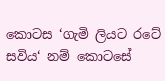කොටස ‘ගැමි ලියට රටේ සවිය‘ නම් කොටසේ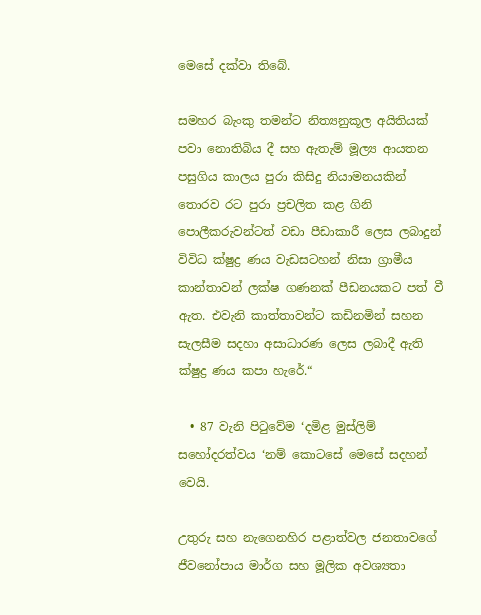මෙසේ දක්වා තිබේ.

සමහර බැංකු තමන්ට නිත්‍යනුකූල අයිතියක් පවා නොතිබිය දී සහ ඇතැම් මූල්‍ය ආයතන පසුගිය කාලය පුරා කිසිදු නියාමනයකින් තොරව රට පුරා ප්‍රචලිත කළ ගිනි පොලීකරුවන්ටත් වඩා පීඩාකාරී ලෙස ලබාදුන් විවිධ ක්ෂුද්‍ර ණය වැඩසටහන් නිසා ග්‍රාමීය කාන්තාවන් ලක්ෂ ගණනක් පීඩනයකට පත් වී ඇත. එවැනි කාත්තාවන්ට කඩිනමින් සහන සැලසීම සදහා අසාධාරණ ලෙස ලබාදී ඇති ක්ෂුද්‍ර ණය කපා හැරේ.“

  • 87 වැනි පිටුවේම ‘දමිළ මුස්ලිම් සහෝදරත්වය ‘නම් කොටසේ මෙසේ සදහන් වෙයි.

උතුරු සහ නැගෙනහිර පළාත්වල ජනතාවගේ ජීවනෝපාය මාර්ග සහ මූලික අවශ්‍යතා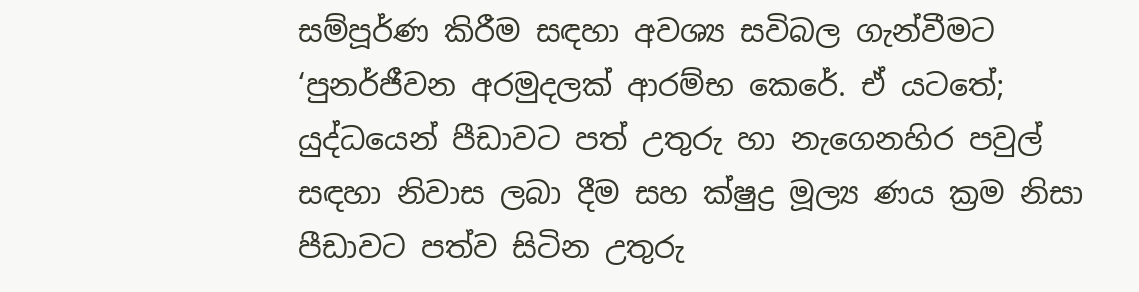සම්පූර්ණ කිරීම සඳහා අවශ්‍ය සවිබල ගැන්වීමට ‘පුනර්ජීවන අරමුදලක් ආරම්භ කෙරේ. ඒ යටතේ; යුද්ධයෙන් පීඩාවට පත් උතුරු හා නැගෙනහිර පවුල් සඳහා නිවාස ලබා දීම සහ ක්ෂුද්‍ර මූල්‍ය ණය ක්‍රම නිසා පීඩාවට පත්ව සිටින උතුරු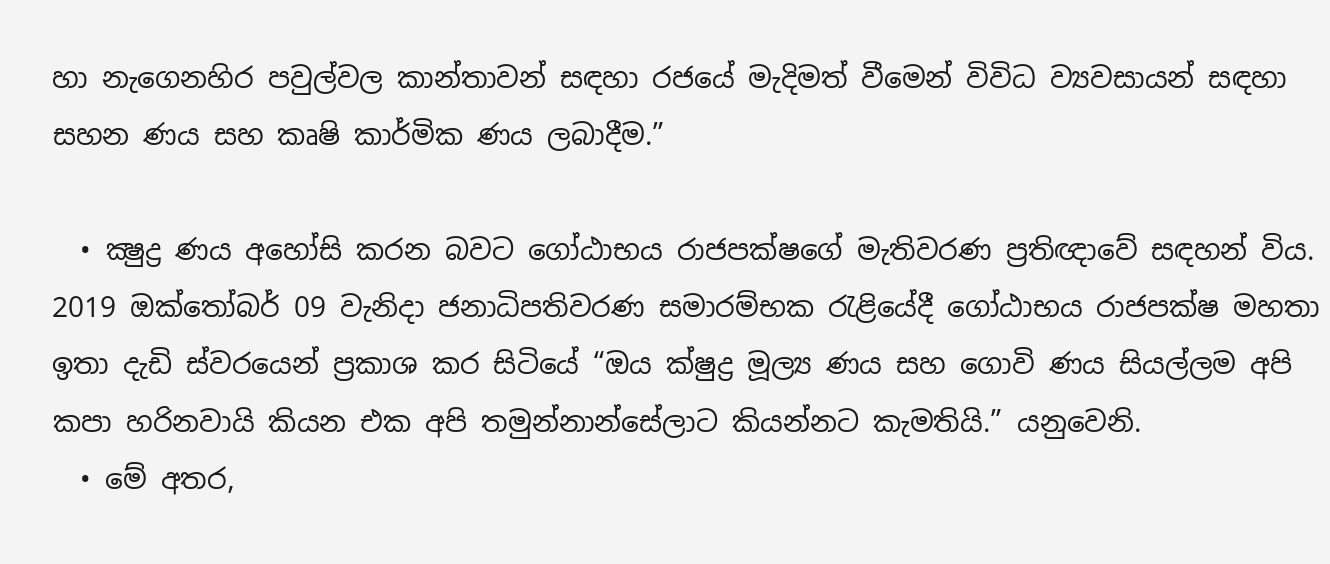හා නැගෙනහිර පවුල්වල කාන්තාවන් සඳහා රජයේ මැදිමත් වීමෙන් විවිධ ව්‍යවසායන් සඳහා සහන ණය සහ කෘෂි කාර්මික ණය ලබාදීම.”

  • ක්‍ෂුද්‍ර ණය අහෝසි කරන බවට ගෝඨාභය රාජපක්ෂගේ මැතිවරණ ප්‍රතිඥාවේ සඳහන් විය. 2019 ඔක්තෝබර් 09 වැනිදා ජනාධිපතිවරණ සමාරම්භක රැළියේදී ගෝඨාභය රාජපක්ෂ මහතා ඉතා දැඩි ස්වරයෙන් ප්‍රකාශ කර සිටියේ “ඔය ක්ෂුද්‍ර මූල්‍ය ණය සහ ගොවි ණය සියල්ලම අපි කපා හරිනවායි කියන එක අපි තමුන්නාන්සේලාට කියන්නට කැමතියි.” යනුවෙනි.
  • මේ අතර,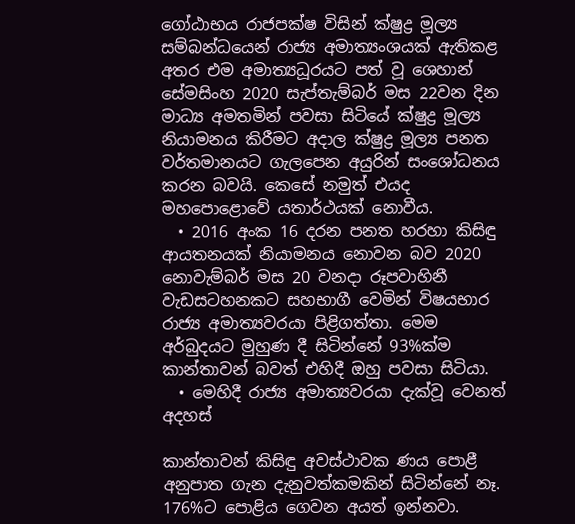ගෝඨාභය රාජපක්ෂ විසින් ක්ෂුද්‍ර මූල්‍ය සම්බන්ධයෙන් රාජ්‍ය අමාත්‍යංශයක් ඇතිකළ අතර එම අමාත්‍යධූරයට පත් වූ ශෙහාන් සේමසිංහ 2020 සැප්තැම්බර් මස 22වන දින මාධ්‍ය අමතමින් පවසා සිටියේ ක්ෂුද්‍ර මූල්‍ය නියාමනය කිරීමට අදාල ක්ෂුද්‍ර මූල්‍ය පනත වර්තමානයට ගැලපෙන අයුරින් සංශෝධනය කරන බවයි. කෙසේ නමුත් එයද මහපොළොවේ යතාර්ථයක් නොවීය.
  • 2016 අංක 16 දරන පනත හරහා කිසිඳු ආයතනයක් නියාමනය නොවන බව 2020 නොවැම්බර් මස 20 වනදා රූපවාහිනී වැඩසටහනකට සහභාගී වෙමින් විෂයභාර රාජ්‍ය අමාත්‍යවරයා පිළිගත්තා. මෙම අර්බුදයට මුහුණ දී සිටින්නේ 93%ක්ම කාන්තාවන් බවත් එහිදී ඔහු පවසා සිටියා.
  • මෙහිදී රාජ්‍ය අමාත්‍යවරයා දැක්වූ වෙනත් අදහස්

කාන්තාවන් කිසිඳු අවස්ථාවක ණය පොළී අනුපාත ගැන දැනුවත්කමකින් සිටින්නේ නෑ. 176%ට පොළිය ගෙවන අයත් ඉන්නවා.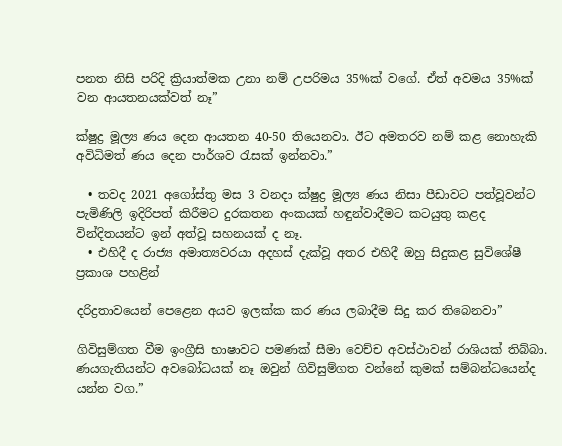පනත නිසි පරිදි ක්‍රියාත්මක උනා නම් උපරිමය 35%ක් වගේ. ඒත් අවමය 35%ක් වන ආයතනයක්වත් නෑ”

ක්ෂුද්‍ර මූල්‍ය ණය දෙන ආයතන 40-50 තියෙනවා. ඊට අමතරව නම් කළ නොහැකි අවිධිමත් ණය දෙන පාර්ශව රැසක් ඉන්නවා.”

  • තවද 2021 අගෝස්තු මස 3 වනදා ක්ෂුද්‍ර මූල්‍ය ණය නිසා පීඩාවට පත්වූවන්ට පැමිණිලි ඉදිරිපත් කිරීමට දුරකතන අංකයක් හඳුන්වාදීමට කටයුතු කළද වින්දිතයන්ට ඉන් අත්වූ සහනයක් ද නෑ.
  • එහිදී ද රාජ්‍ය අමාත්‍යවරයා අදහස් දැක්වූ අතර එහිදී ඔහු සිදුකළ සුවිශේෂී ප්‍රකාශ පහළින්

දරිද්‍රතාවයෙන් පෙළෙන අයව ඉලක්ක කර ණය ලබාදීම සිදු කර තිබෙනවා”

ගිවිසුම්ගත වීම ඉංග්‍රීසි භාෂාවට පමණක් සීමා වෙච්ච අවස්ථාවන් රාශියක් තිබ්බා. ණයගැතියන්ට අවබෝධයක් නෑ ඔවුන් ගිවිසුම්ගත වන්නේ කුමක් සම්බන්ධයෙන්ද යන්න වග.”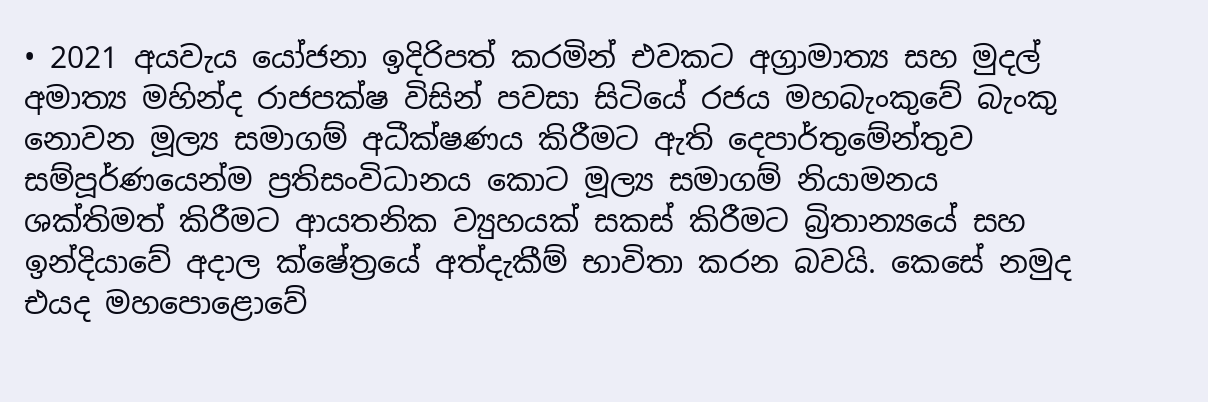• 2021 අයවැය යෝජනා ඉදිරිපත් කරමින් එවකට අග්‍රාමාත්‍ය සහ මුදල් අමාත්‍ය මහින්ද රාජපක්ෂ විසින් පවසා සිටියේ රජය මහබැංකුවේ බැංකු නොවන මූල්‍ය සමාගම් අධීක්ෂණය කිරීමට ඇති දෙපාර්තුමේන්තුව සම්පූර්ණයෙන්ම ප්‍රතිසංවිධානය කොට මූල්‍ය සමාගම් නියාමනය ශක්තිමත් කිරීමට ආයතනික ව්‍යුහයක් සකස් කිරීමට බ්‍රිතාන්‍යයේ සහ ඉන්දියාවේ අදාල ක්ෂේත්‍රයේ අත්දැකීම් භාවිතා කරන බවයි. කෙසේ නමුද එයද මහපොළොවේ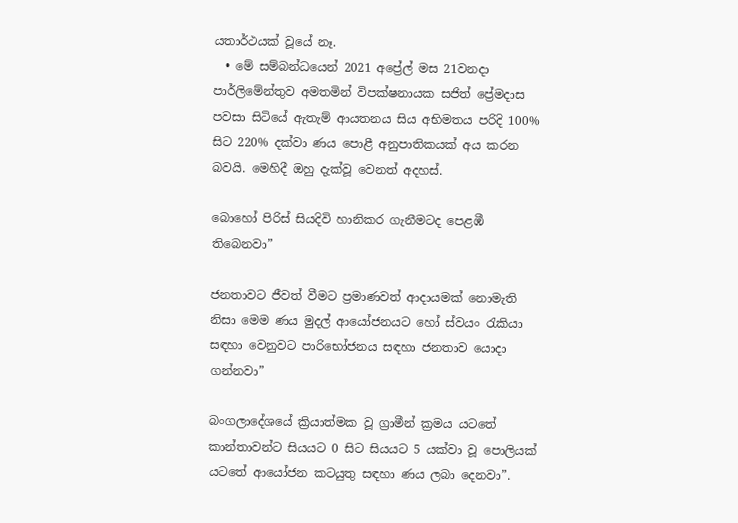යතාර්ථයක් වූයේ නෑ.
  • මේ සම්බන්ධයෙන් 2021 අප්‍රේල් මස 21වනදා පාර්ලිමේන්තුව අමතමින් විපක්ෂනායක සජිත් ප්‍රේමදාස පවසා සිටියේ ඇතැම් ආයතනය සිය අභිමතය පරිදි 100% සිට 220% දක්වා ණය පොළී අනුපාතිකයක් අය කරන බවයි. මෙහිදී ඔහු දැක්වූ වෙනත් අදහස්.

බොහෝ පිරිස් සියදිවි හානිකර ගැනීමටද පෙළඹී තිබෙනවා”

ජනතාවට ජීවත් වීමට ප්‍රමාණවත් ආදායමක් නොමැති නිසා මෙම ණය මුදල් ආයෝජනයට හෝ ස්වයං රැකියා සඳහා වෙනුවට පාරිභෝජනය සඳහා ජනතාව යොදා ගන්නවා”

බංගලාදේශයේ ක්‍රියාත්මක වූ ග්‍රාමීන් ක්‍රමය යටතේ කාන්තාවන්ට සියයට 0 සිට සියයට 5 යක්වා වූ පොලියක් යටතේ ආයෝජන කටයුතු සඳහා ණය ලබා දෙනවා”.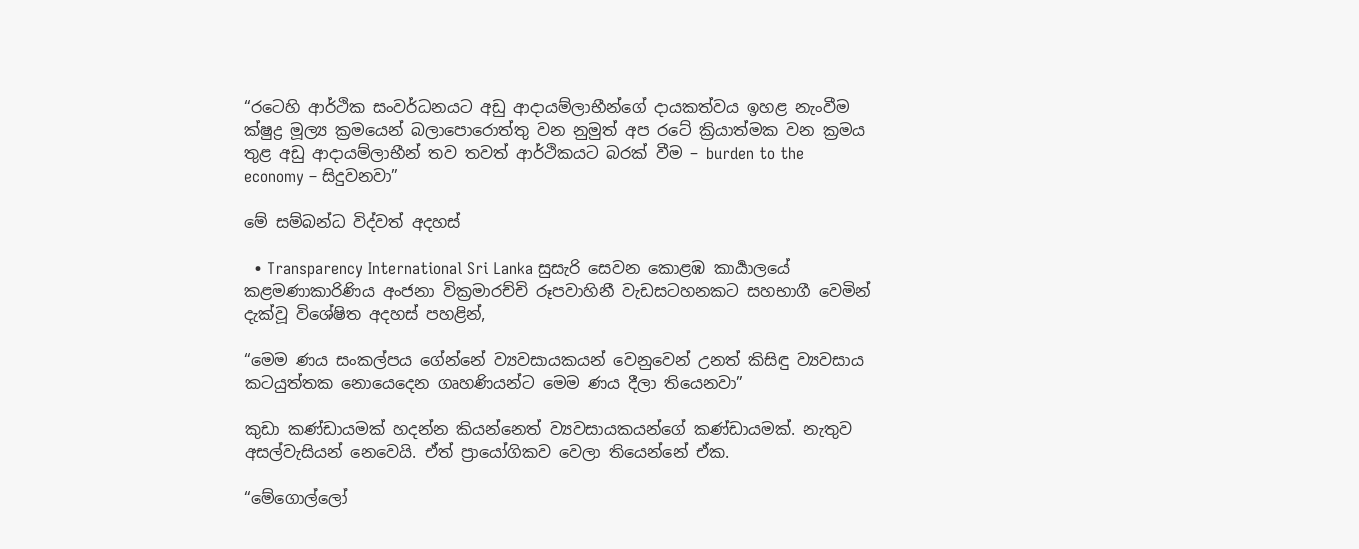“රටෙහි ආර්ථික සංවර්ධනයට අඩු ආදායම්ලාභීන්ගේ දායකත්වය ඉහළ නැංවීම ක්ෂුද්‍ර මූල්‍ය ක්‍රමයෙන් බලාපොරොත්තු වන නුමුත් අප රටේ ක්‍රියාත්මක වන ක්‍රමය තුළ අඩු ආදායම්ලාභීන් තව තවත් ආර්ථිකයට බරක් වීම – burden to the economy – සිදුවනවා”

මේ සම්බන්ධ විද්වත් අදහස්

  • Transparency International Sri Lanka සුසැරි සෙවන කොළඹ කාර්‍යාලයේ කළමණාකාරිණිය අංජනා වික්‍රමාරච්චි රූපවාහිනී වැඩසටහනකට සහභාගී වෙමින් දැක්වූ විශේෂිත අදහස් පහළින්,

“මෙම ණය සංකල්පය ගේන්නේ ව්‍යවසායකයන් වෙනුවෙන් උනත් කිසිඳු ව්‍යවසාය කටයුත්තක නොයෙදෙන ගෘහණියන්ට මෙම ණය දීලා තියෙනවා”

කුඩා කණ්ඩායමක් හදන්න කියන්නෙත් ව්‍යවසායකයන්ගේ කණ්ඩායමක්. නැතුව අසල්වැසියන් නෙවෙයි. ඒත් ප්‍රායෝගිකව වෙලා තියෙන්නේ ඒක.

“මේගොල්ලෝ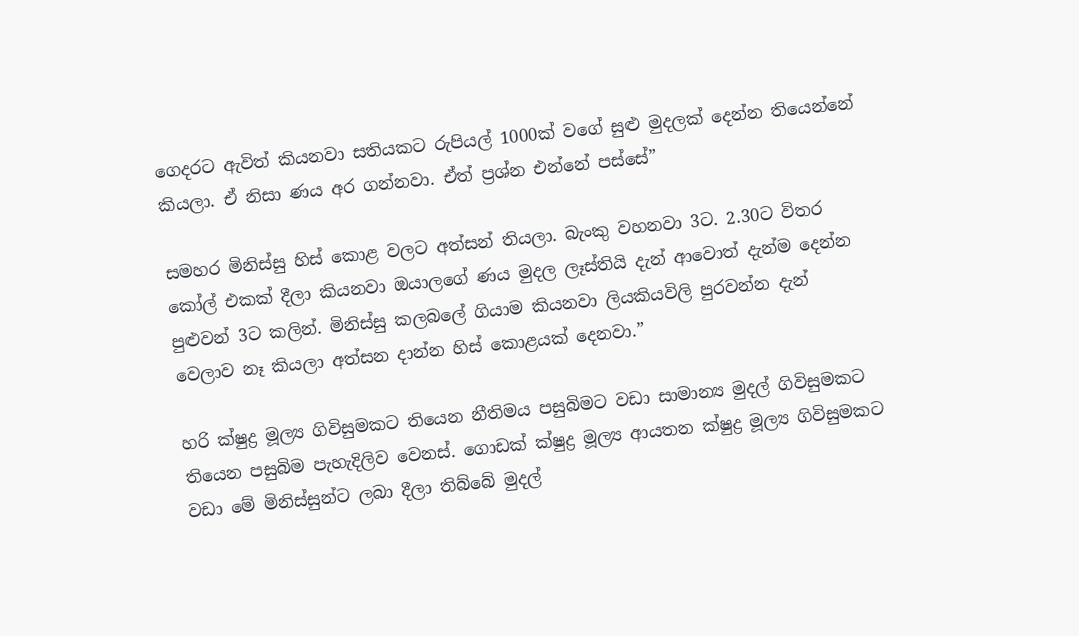ගෙදරට ඇවිත් කියනවා සතියකට රුපියල් 1000ක් වගේ සුළු මුදලක් දෙන්න තියෙන්නේ කියලා. ඒ නිසා ණය අර ගන්නවා. ඒත් ප්‍රශ්න එන්නේ පස්සේ”

සමහර මිනිස්සු හිස් කොළ වලට අත්සන් තියලා. බැංකු වහනවා 3ට. 2.30ට විතර කෝල් එකක් දීලා කියනවා ඔයාලගේ ණය මුදල ලෑස්තියි දැන් ආවොත් දැන්ම දෙන්න පුළුවන් 3ට කලින්. මිනිස්සු කලබලේ ගියාම කියනවා ලියකියවිලි පුරවන්න දැන් වෙලාව නෑ කියලා අත්සන දාන්න හිස් කොළයක් දෙනවා.”

හරි ක්ෂුද්‍ර මූල්‍ය ගිවිසුමකට තියෙන නීතිමය පසුබිමට වඩා සාමාන්‍ය මුදල් ගිවිසුමකට තියෙන පසුබිම පැහැදිලිව වෙනස්. ගොඩක් ක්ෂුද්‍ර මූල්‍ය ආයතන ක්ෂුද්‍ර මූල්‍ය ගිවිසුමකට වඩා මේ මිනිස්සුන්ට ලබා දීලා තිබ්බේ මුදල්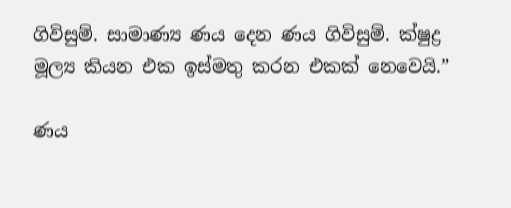ගිවිසුම්. සාමාණ්‍ය ණය දෙන ණය ගිවිසුම්. ක්ෂුද්‍ර මූල්‍ය කියන එක ඉස්මතු කරන එකක් නෙවෙයි.”

ණය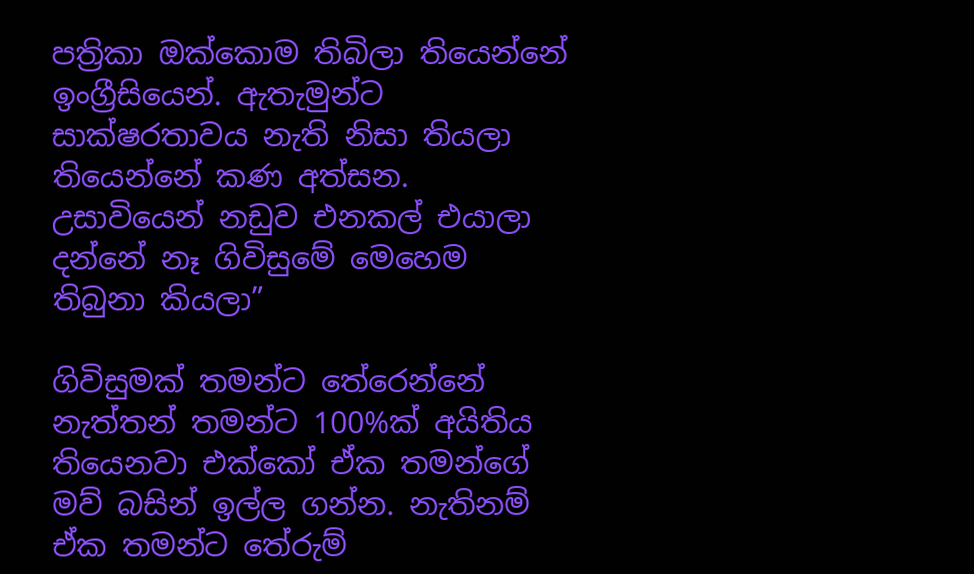පත්‍රිකා ඔක්කොම තිබිලා තියෙන්නේ ඉංග්‍රීසියෙන්. ඇතැමුන්ට සාක්ෂරතාවය නැති නිසා තියලා තියෙන්නේ කණ අත්සන. උසාවියෙන් නඩුව එනකල් එයාලා දන්නේ නෑ ගිවිසුමේ මෙහෙම තිබුනා කියලා”

ගිවිසුමක් තමන්ට තේරෙන්නේ නැත්තන් තමන්ට 100%ක් අයිතිය තියෙනවා එක්කෝ ඒක තමන්ගේ මව් බසින් ඉල්ල ගන්න. නැතිනම් ඒක තමන්ට තේරුම්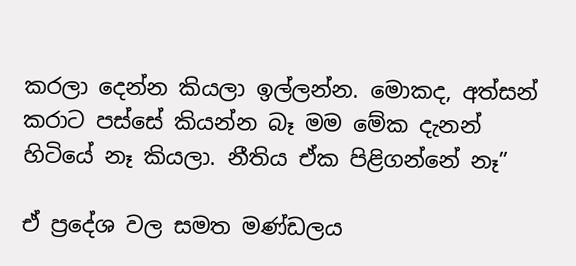කරලා දෙන්න කියලා ඉල්ලන්න. මොකද, අත්සන් කරාට පස්සේ කියන්න බෑ මම මේක දැනන් හිටියේ නෑ කියලා. නීතිය ඒක පිළිගන්නේ නෑ”

ඒ ප්‍රදේශ වල සමත මණ්ඩලය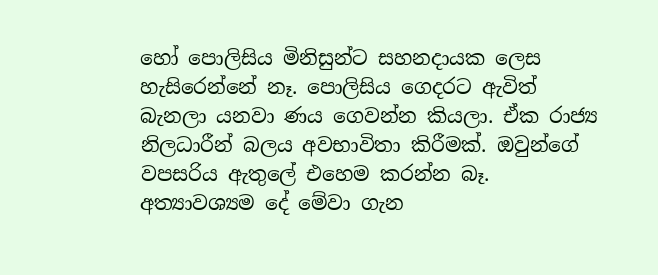හෝ පොලිසිය මිනිසුන්ට සහනදායක ලෙස හැසිරෙන්නේ නෑ. පොලිසිය ගෙදරට ඇවිත් බැනලා යනවා ණය ගෙවන්න කියලා. ඒක රාජ්‍ය නිලධාරීන් බලය අවභාවිතා කිරීමක්. ඔවුන්ගේ වපසරිය ඇතුලේ එහෙම කරන්න බෑ. අත්‍යාවශ්‍යම දේ මේවා ගැන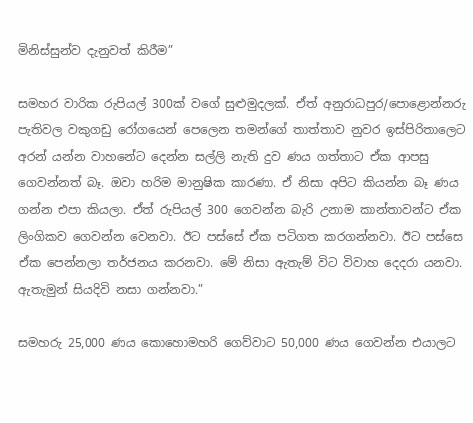මිනිස්සුන්ව දැනුවත් කිරීම”

සමහර වාරික රුපියල් 300ක් වගේ සුළුමුදලක්. ඒත් අනුරාධපුර/පොළොන්නරු පැතිවල වකුගඩු රෝගයෙන් පෙලෙන තමන්ගේ තාත්තාව නුවර ඉස්පිරිතාලෙට අරන් යන්න වාහනේට දෙන්න සල්ලි නැති දුව ණය ගත්තාට ඒක ආපසු ගෙවන්නත් බෑ. ඔවා හරිම මානුෂික කාරණා. ඒ නිසා අපිට කියන්න බෑ ණය ගන්න එපා කියලා. ඒත් රුපියල් 300 ගෙවන්න බැරි උනාම කාන්තාවන්ට ඒක ලිංගිකව ගෙවන්න වෙනවා. ඊට පස්සේ ඒක පටිගත කරගන්නවා. ඊට පස්සෙ ඒක පෙන්නලා තර්ජනය කරනවා. මේ නිසා ඇතැම් විට විවාහ දෙදරා යනවා. ඇතැමුන් සියදිවි නසා ගන්නවා.”

සමහරු 25,000 ණය කොහොමහරි ගෙව්වාට 50,000 ණය ගෙවන්න එයාලට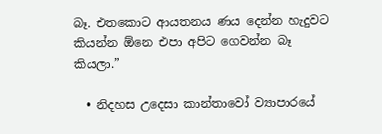බෑ. එතකොට ආයතනය ණය දෙන්න හැදුවට කියන්න ඕනෙ එපා අපිට ගෙවන්න බෑ කියලා.”

  • නිදහස උදෙසා කාන්තාවෝ ව්‍යාපාරයේ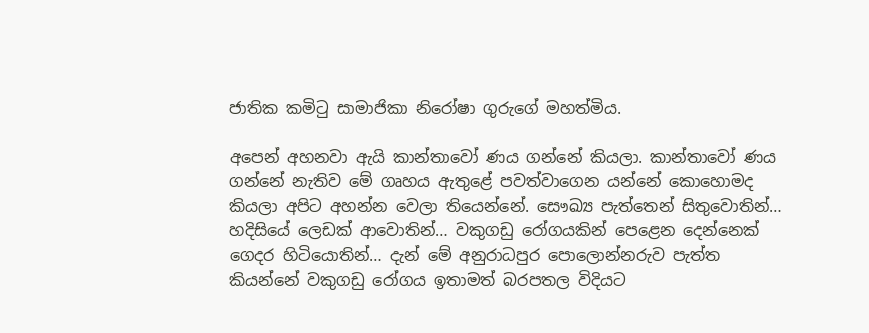ජාතික කමිටු සාමාජිකා නිරෝෂා ගුරුගේ මහත්මිය.

අපෙන් අහනවා ඇයි කාන්තාවෝ ණය ගන්නේ කියලා. කාන්තාවෝ ණය ගන්නේ නැතිව මේ ගෘහය ඇතුළේ පවත්වාගෙන යන්නේ කොහොමද කියලා අපිට අහන්න වෙලා තියෙන්නේ. සෞඛ්‍ය පැත්තෙන් සිතුවොතින්… හදිසියේ ලෙඩක් ආවොතින්… වකුගඩු රෝගයකින් පෙළෙන දෙන්නෙක් ගෙදර හිටියොතින්… දැන් මේ අනුරාධපුර පොලොන්නරුව පැත්ත කියන්නේ වකුගඩු රෝගය ඉතාමත් බරපතල විදියට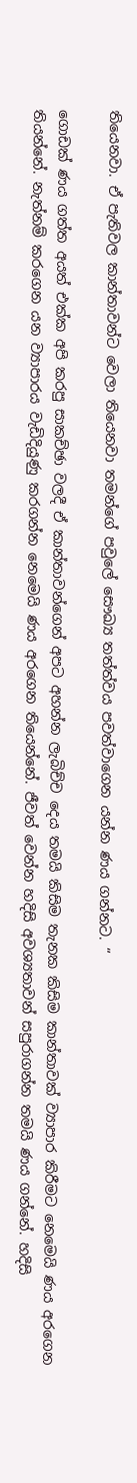තියෙනවා. ඒ පැතිවල කාන්තාවන්ට වෙලා තියෙනවා තමන්ගේ පවුලේ සෞඛ්‍ය තත්ත්වය පවත්වාගෙන යන්න ණය ගන්නට. “

ගොඩක් ණය ගත්ත අයත් එක්ක අපි කරපු සාකච්ඡා වලදී ඒ කාන්තාවන්ගෙන් අපට අහන්න ලැබිච්ච දෙය තමයි කිසිම තැනක කිසිම කාන්තාවක් ව්‍යාපාර කිරීමට නෙමෙයි ණය අරගෙන තියන්නේ. නැත්නම් කරගෙන යන ව්‍යාපාරය වැඩිදියුණු කරගන්න නෙමෙයි ණය අරගෙන තියෙන්නේ. ජීවත් වෙන්න හදිසි අවශ්‍යතාවන් සපුරාගන්න තමයි ණය ගන්නේ. හදිසි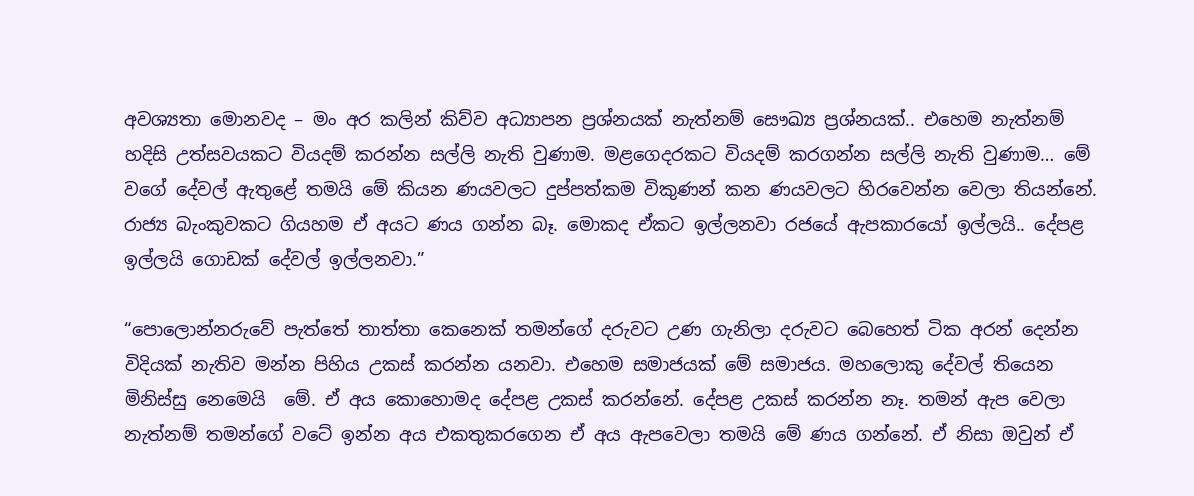අවශ්‍යතා මොනවද – මං අර කලින් කිව්ව අධ්‍යාපන ප්‍රශ්නයක් නැත්නම් සෞඛ්‍ය ප්‍රශ්නයක්.. එහෙම නැත්නම් හදිසි උත්සවයකට වියදම් කරන්න සල්ලි නැති වුණාම. මළගෙදරකට වියදම් කරගන්න සල්ලි නැති වුණාම… මේ වගේ දේවල් ඇතුළේ තමයි මේ කියන ණයවලට දුප්පත්කම විකුණන් කන ණයවලට හිරවෙන්න වෙලා තියන්නේ. රාජ්‍ය බැංකුවකට ගියහම ඒ අයට ණය ගන්න බෑ. මොකද ඒකට ඉල්ලනවා රජයේ ඇපකාරයෝ ඉල්ලයි.. දේපළ ඉල්ලයි ගොඩක් දේවල් ඉල්ලනවා.”

“පොලොන්නරුවේ පැත්තේ තාත්තා කෙනෙක් තමන්ගේ දරුවට උණ ගැනිලා දරුවට බෙහෙත් ටික අරන් දෙන්න විදියක් නැතිව මන්න පිහිය උකස් කරන්න යනවා. එහෙම සමාජයක් මේ සමාජය. මහලොකු දේවල් තියෙන මිනිස්සු නෙමෙයි  මේ. ඒ අය කොහොමද දේපළ උකස් කරන්නේ. දේපළ උකස් කරන්න නෑ. තමන් ඇප වෙලා නැත්නම් තමන්ගේ වටේ ඉන්න අය එකතුකරගෙන ඒ අය ඇපවෙලා තමයි මේ ණය ගන්නේ. ඒ නිසා ඔවුන් ඒ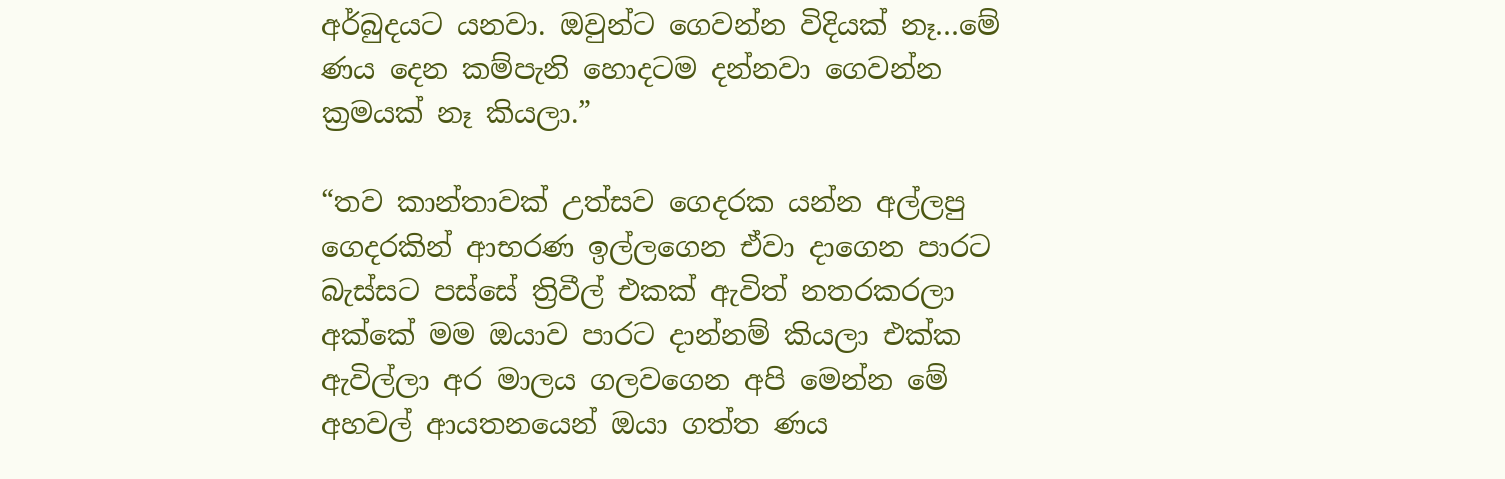අර්බුදයට යනවා. ඔවුන්ට ගෙවන්න විදියක් නෑ…මේ ණය දෙන කම්පැනි හොදටම දන්නවා ගෙවන්න ක්‍රමයක් නෑ කියලා.”

“තව කාන්තාවක් උත්සව ගෙදරක යන්න අල්ලපු ගෙදරකින් ආභරණ ඉල්ලගෙන ඒවා දාගෙන පාරට බැස්සට පස්සේ ත්‍රිවීල් එකක් ඇවිත් නතරකරලා අක්කේ මම ඔයාව පාරට දාන්නම් කියලා එක්ක ඇවිල්ලා අර මාලය ගලවගෙන අපි මෙන්න මේ අහවල් ආයතනයෙන් ඔයා ගත්ත ණය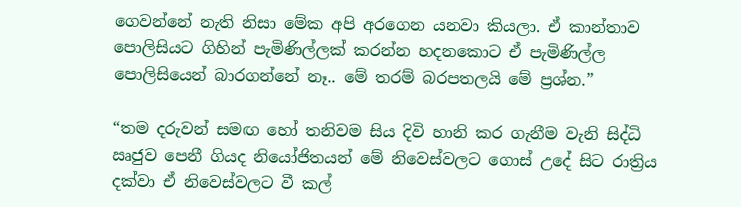ගෙවන්නේ නැති නිසා මේක අපි අරගෙන යනවා කියලා. ඒ කාන්තාව පොලිසියට ගිහින් පැමිණිල්ලක් කරන්න හදනකොට ඒ පැමිණිල්ල පොලිසියෙන් බාරගන්නේ නෑ.. මේ තරම් බරපතලයි මේ ප්‍රශ්න.”

“තම දරුවන් සමඟ හෝ තනිවම සිය දිවි හානි කර ගැනීම වැනි සිද්ධි ඍජුව පෙනී ගියද නියෝජිතයන් මේ නිවෙස්වලට ගොස් උදේ සිට රාත්‍රිය දක්වා ඒ නිවෙස්වලට වී කල්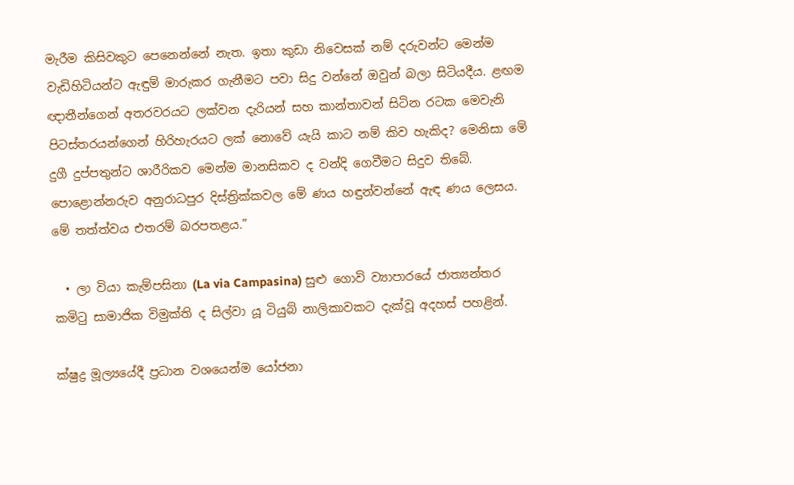මැරීම කිසිවකුට පෙනෙන්නේ නැත. ඉතා කුඩා නිවෙසක් නම් දරුවන්ට මෙන්ම වැඩිහිටියන්ට ඇඳුම් මාරුකර ගැනීමට පවා සිදු වන්නේ ඔවුන් බලා සිටියදීය. ළඟම ඥාතීන්ගෙන් අතරවරයට ලක්වන දැරියන් සහ කාන්තාවන් සිටින රටක මෙවැනි පිටස්තරයන්ගෙන් හිරිහැරයට ලක් නොවේ යැයි කාට නම් කිව හැකිද? මෙනිසා මේ දුගී දුප්පතුන්ට ශාරීරිකව මෙන්ම මානසිකව ද වන්දි ගෙවීමට සිදුව තිබේ. පොළොන්නරුව අනුරාධපුර දිස්ත්‍රික්කවල මේ ණය හඳුන්වන්නේ ඇඳ ණය ලෙසය. මේ තත්ත්වය එතරම් බරපතළය.”

  • ලා වියා කැම්පසිනා (La via Campasina) සුළු ගොවි ව්‍යාපාරයේ ජාත්‍යන්තර කමිටු සාමාජික විමුක්ති ද සිල්වා යූ ටියුබ් නාලිකාවකට දැක්වූ අදහස් පහළින්.

ක්ෂුද්‍ර මූල්‍යයේදී ප්‍රධාන වශයෙන්ම යෝජනා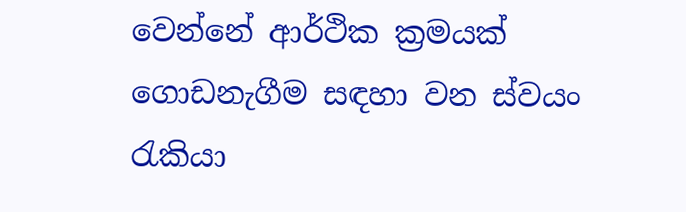වෙන්නේ ආර්ථික ක්‍රමයක් ගොඩනැගීම සඳහා වන ස්වයං රැකියා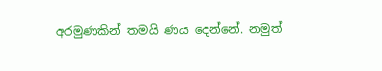අරමුණකින් තමයි ණය දෙන්නේ. නමුත්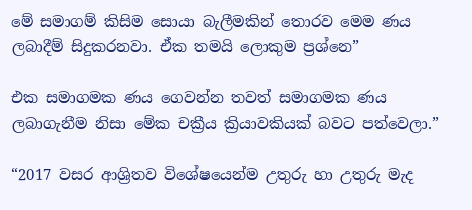මේ සමාගම් කිසිම සොයා බැලීමකින් තොරව මෙම ණය ලබාදීම් සිදුකරනවා. ඒක තමයි ලොකුම ප්‍රශ්නෙ”

එක සමාගමක ණය ගෙවන්න තවත් සමාගමක ණය ලබාගැනීම නිසා මේක චක්‍රීය ක්‍රියාවකියක් බවට පත්වෙලා.”

“2017 වසර ආශ්‍රිතව විශේෂයෙන්ම උතුරු හා උතුරු මැද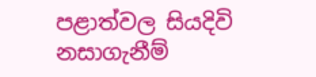පළාත්වල සියදිවි නසාගැනීම්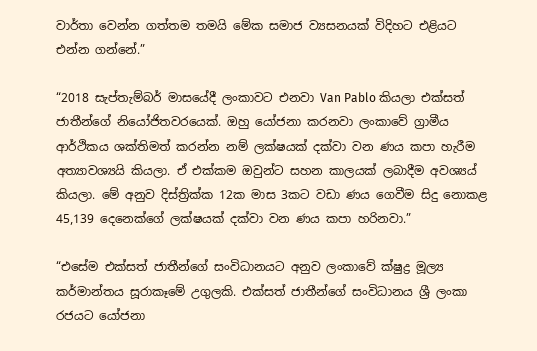වාර්තා වෙන්න ගත්තම තමයි මේක සමාජ ව්‍යසනයක් විදිහට එළියට එන්න ගන්නේ.”

“2018 සැප්තැම්බර් මාසයේදී ලංකාවට එනවා Van Pablo කියලා එක්සත් ජාතීන්ගේ නියෝජිතවරයෙක්. ඔහු යෝජනා කරනවා ලංකාවේ ග්‍රාමීය ආර්ථිකය ශක්තිමත් කරන්න නම් ලක්ෂයක් දක්වා වන ණය කපා හැරීම අත්‍යාවශ්‍යයි කියලා. ඒ එක්කම ඔවුන්ට සහන කාලයක් ලබාදීම අවශ්‍යය් කියලා. මේ අනුව දිස්ත්‍රික්ක 12ක මාස 3කට වඩා ණය ගෙවීම සිදු නොකළ 45,139 දෙනෙක්ගේ ලක්ෂයක් දක්වා වන ණය කපා හරිනවා.”

“එසේම එක්සත් ජාතීන්ගේ සංවිධානයට අනුව ලංකාවේ ක්ෂුද්‍ර මූල්‍ය කර්මාන්තය සූරාකෑමේ උගුලකි. එක්සත් ජාතීන්ගේ සංවිධානය ශ්‍රී ලංකා රජයට යෝජනා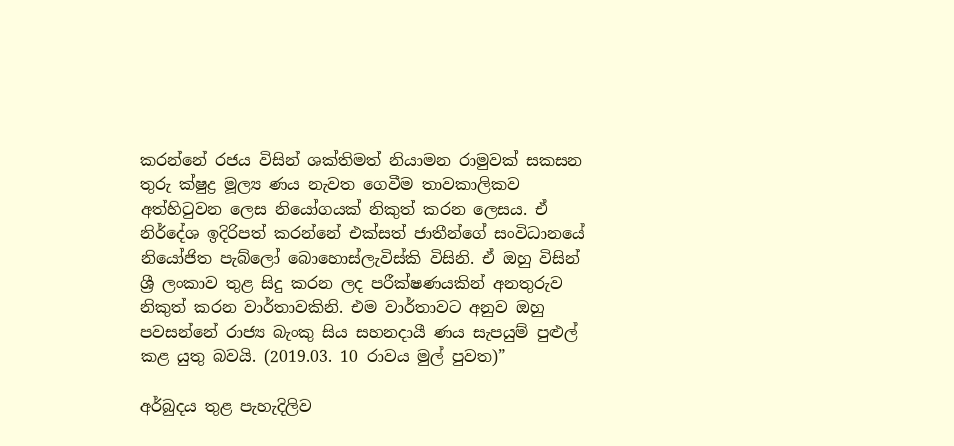කරන්නේ රජය විසින් ශක්තිමත් නියාමන රාමුවක් සකසන තුරු ක්ෂුද්‍ර මූල්‍ය ණය නැවත ගෙවීම තාවකාලිකව අත්හිටුවන ලෙස නියෝගයක් නිකුත් කරන ලෙසය. ඒ නිර්දේශ ඉදිරිපත් කරන්නේ එක්සත් ජාතීන්ගේ සංවිධානයේ නියෝජිත පැබ්ලෝ බොහොස්ලැවිස්කි විසිනි. ඒ ඔහු විසින් ශ්‍රී ලංකාව තුළ සිදු කරන ලද පරීක්ෂණයකින් අනතුරුව නිකුත් කරන වාර්තාවකිනි. එම වාර්තාවට අනුව ඔහු පවසන්නේ රාජ්‍ය බැංකු සිය සහනදායී ණය සැපයුම් පුළුල් කළ යුතු බවයි. (2019.03. 10 රාවය මුල් පුවත)”

අර්බුදය තුළ පැහැදිලිව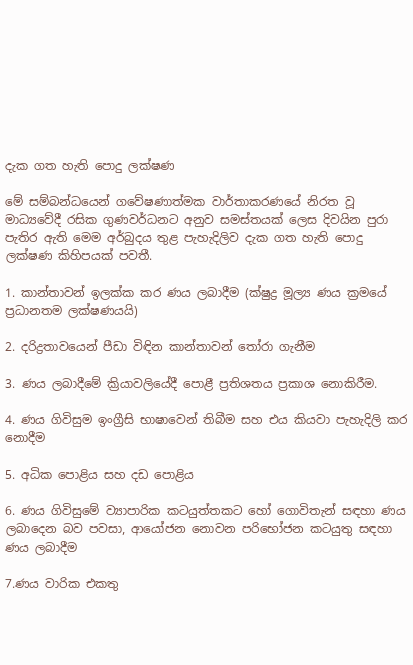දැක ගත හැති පොදු ලක්ෂණ

මේ සම්බන්ධයෙන් ගවේෂණාත්මක වාර්තාකරණයේ නිරත වූ මාධ්‍යවේදී රසික ගුණවර්ධනට අනුව සමස්තයක් ලෙස දිවයින පුරා පැතිර ඇති මෙම අර්බුදය තුළ පැහැදිලිව දැක ගත හැති පොදු ලක්ෂණ කිහිපයක් පවතී.

1. කාන්තාවන් ඉලක්ක කර ණය ලබාදීම (ක්ෂුද්‍ර මූල්‍ය ණය ක්‍රමයේ ප්‍රධානතම ලක්ෂණයයි)

2. දරිද්‍රතාවයෙන් පීඩා විඳින කාන්තාවන් තෝරා ගැනීම

3. ණය ලබාදීමේ ක්‍රියාවලියේදී පොළී ප්‍රතිශතය ප්‍රකාශ නොකිරීම.

4. ණය ගිවිසුම ඉංග්‍රීසි භාෂාවෙන් තිබීම සහ එය කියවා පැහැදිලි කර නොදීම

5. අධික පොළිය සහ දඩ පොළිය

6. ණය ගිවිසුමේ ව්‍යාපාරික කටයුත්තකට හෝ ගොවිතැන් සඳහා ණය ලබාදෙන බව පවසා, ආයෝජන නොවන පරිභෝජන කටයුතු සඳහා ණය ලබාදීම

7.ණය වාරික එකතු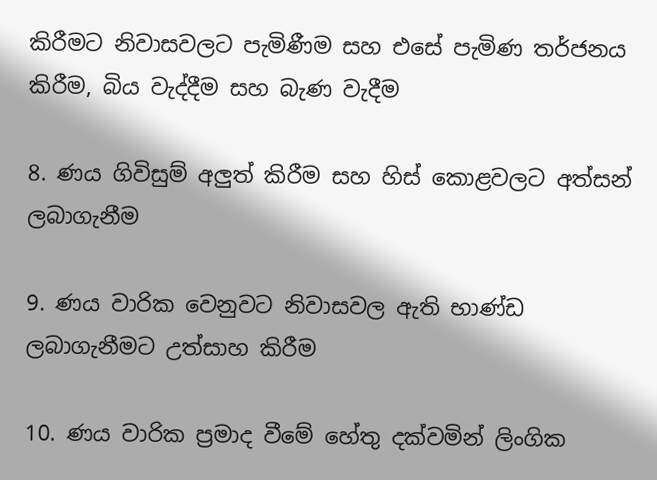කිරීමට නිවාසවලට පැමිණීම සහ එසේ පැමිණ තර්ජනය කිරීම, බිය වැද්දීම සහ බැණ වැදීම

8. ණය ගිවිසුම් අලුත් කිරීම සහ හිස් කොළවලට අත්සන් ලබාගැනීම

9. ණය වාරික වෙනුවට නිවාසවල ඇති භාණ්ඩ ලබාගැනීමට උත්සාහ කිරීම

10. ණය වාරික ප්‍රමාද වීමේ හේතු දක්වමින් ලිංගික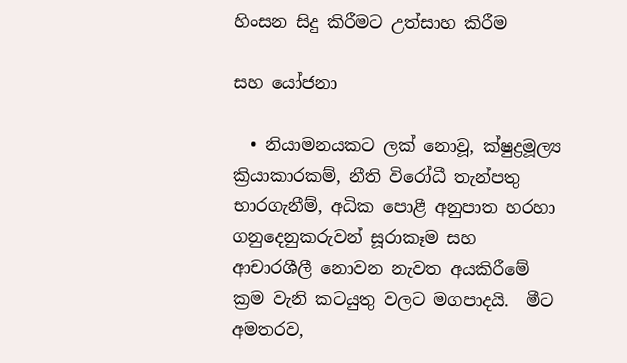හිංසන සිදු කිරීමට උත්සාහ කිරීම

සහ යෝජනා

  • නියාමනයකට ලක් නොවූ, ක්ෂුද්‍රමූල්‍ය ක්‍රියාකාරකම්, නීති විරෝධී තැන්පතු භාරගැනීම්, අධික පොළී අනුපාත හරහා ගනුදෙනුකරුවන් සූරාකෑම සහ ආචාරශීලී නොවන නැවත අයකිරීමේ ක්‍රම වැනි කටයුතු වලට මගපාදයි.  මීට අමතරව,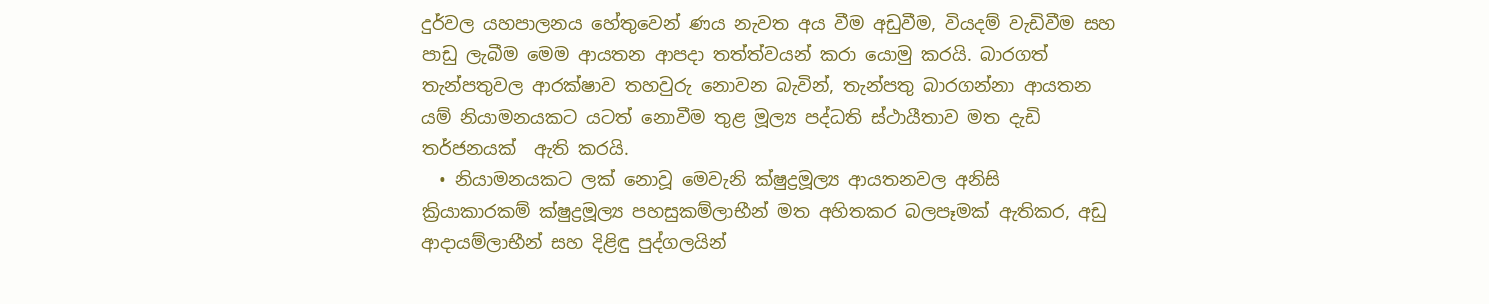දුර්වල යහපාලනය හේතුවෙන් ණය නැවත අය වීම අඩුවීම, වියදම් වැඩිවීම සහ පාඩු ලැබී‍ම මෙම ආයතන ආපදා තත්ත්වයන් කරා යොමු කරයි. බාරගත් තැන්පතුවල ආරක්ෂාව තහවුරු නොවන බැවින්, තැන්පතු බාරගන්නා ආයතන යම් නියාමනයකට යටත් නොවීම තුළ මූල්‍ය පද්ධති ස්ථායීතාව මත දැඩි තර්ජනයක්  ඇති කරයි.
  • නියාමනයකට ලක් නොවූ මෙවැනි ක්ෂුද්‍රමූල්‍ය ආයතනවල අනිසි ක්‍රියාකාරකම් ක්ෂුද්‍රමූල්‍ය පහසුකම්ලාභීන් මත අහිතකර බලපෑමක් ඇතිකර, අඩු ආදායම්ලාභීන් සහ දිළිඳු පුද්ගලයින්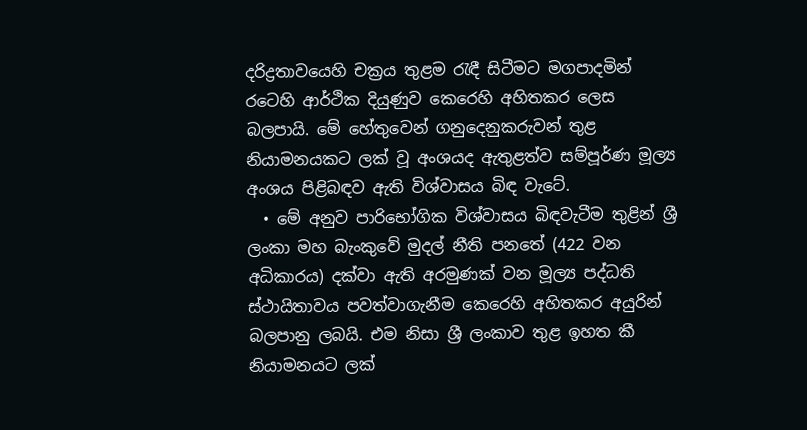දරිද්‍රතාවයෙහි චක්‍රය තුළම රැඳී සිටීමට මගපාදමින් රටෙහි ආර්ථික දියුණුව කෙරෙහි අහිතකර ලෙස බලපායි. මේ හේතුවෙන් ගනුදෙනුකරුවන් තුළ නියාමනයකට ලක් වූ අංශයද ඇතුළත්ව සම්පූර්ණ මූල්‍ය අංශය පිළිබඳව ඇති විශ්වාසය බිඳ වැටේ.
  • මේ අනුව පාරිභෝගික විශ්වාසය බිඳවැටීම තුළින් ශ්‍රී ලංකා මහ බැංකුවේ මුදල් නීති පනතේ (422 වන අධිකාරය) දක්වා ඇති අරමුණක් වන මූල්‍ය පද්ධති ස්ථායිතාවය පවත්වාගැනීම කෙරෙහි අහිතකර අයුරින් බලපානු ලබයි. එම නිසා ශ්‍රී ලංකාව තුළ ඉහත කී නියාමනයට ලක්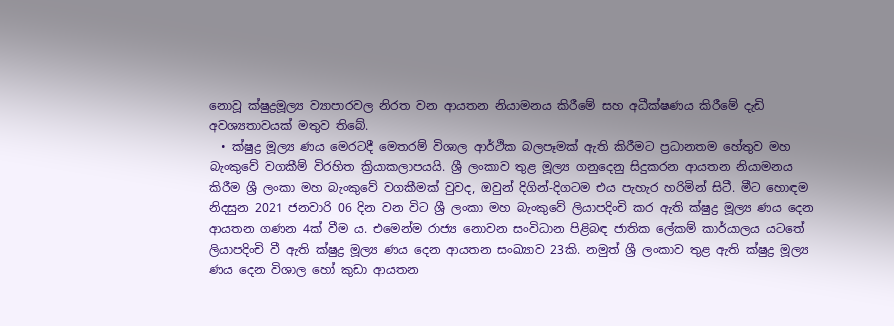නොවූ ක්ෂුද්‍රමූල්‍ය ව්‍යාපාරවල නිරත වන ආයතන නියාමනය කිරීමේ සහ අධීක්ෂණය කිරීමේ දැඩි අවශ්‍යතාවයක් මතුව තිබේ.
  • ක්ෂුද්‍ර මූල්‍ය ණය මෙරටදී මෙතරම් විශාල ආර්ථික බලපෑමක් ඇති කිරීමට ප්‍රධානතම හේතුව මහ බැංකුවේ වගකීම් විරහිත ක්‍රියාකලාපයයි. ශ්‍රී ලංකාව තුළ මූල්‍ය ගනුදෙනු සිදුකරන ආයතන නියාමනය කිරීම ශ්‍රී ලංකා මහ බැංකුවේ වගකීමක් වුවද, ඔවුන් දිගින්-දිගටම එය පැහැර හරිමින් සිටී. මීට හොඳම නිදසුන 2021 ජනවාරි 06 දින වන විට ශ්‍රී ලංකා මහ බැංකුවේ ලියාපදිංචි කර ඇති ක්ෂුද්‍ර මූල්‍ය ණය දෙන ආයතන ගණන 4ක් වීම ය. එමෙන්ම රාජ්‍ය නොවන සංවිධාන පිළිබඳ ජාතික ලේකම් කාර්යාලය යටතේ ලියාපදිංචි වී ඇති ක්ෂුද්‍ර මූල්‍ය ණය දෙන ආයතන සංඛ්‍යාව 23කි. නමුත් ශ්‍රී ලංකාව තුළ ඇති ක්ෂුද්‍ර මූල්‍ය ණය දෙන විශාල හෝ කුඩා ආයතන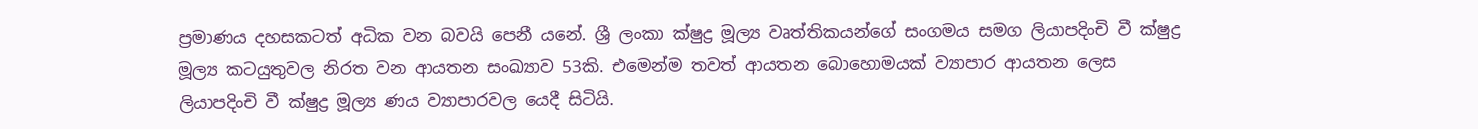ප්‍රමාණය දහසකටත් අධික වන බවයි පෙනී යනේ. ශ්‍රී ලංකා ක්ෂුද්‍ර මූල්‍ය වෘත්තිකයන්ගේ සංගමය සමග ලියාපදිංචි වී ක්ෂුද්‍ර මූල්‍ය කටයුතුවල නිරත වන ආයතන සංඛ්‍යාව 53කි. එමෙන්ම තවත් ආයතන බොහොමයක් ව්‍යාපාර ආයතන ලෙස ලියාපදිංචි වී ක්ෂුද්‍ර මූල්‍ය ණය ව්‍යාපාරවල යෙදී සිටියි.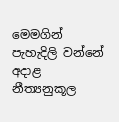මෙමගින් පැහැදිලි වන්නේ අදාළ නීත්‍යනුකූල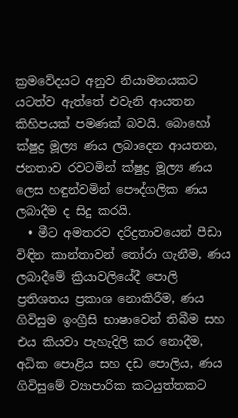ක්‍රමවේදයට අනුව නියාමනයකට යටත්ව ඇත්තේ එවැනි ආයතන කිහිපයක් පමණක් බවයි. බොහෝ ක්ෂුද්‍ර මූල්‍ය ණය ලබාදෙන ආයතන, ජනතාව රවටමින් ක්ෂුද්‍ර මූල්‍ය ණය ලෙස හඳුන්වමින් පෞද්ගලික ණය ලබාදීම ද සිදු කරයි.
  • මීට අමතරව දරිද්‍රතාවයෙන් පීඩා විඳින කාන්තාවන් තෝරා ගැනීම, ණය ලබාදීමේ ක්‍රියාවලියේදී පොලි ප්‍රතිශතය ප්‍රකාශ නොකිරීම, ණය ගිවිසුම ඉංග්‍රීසි භාෂාවෙන් තිබීම සහ එය කියවා පැහැදිලි කර නොදීම, අධික පොළිය සහ දඩ පොලිය, ණය ගිවිසුමේ ව්‍යාපාරික කටයුත්තකට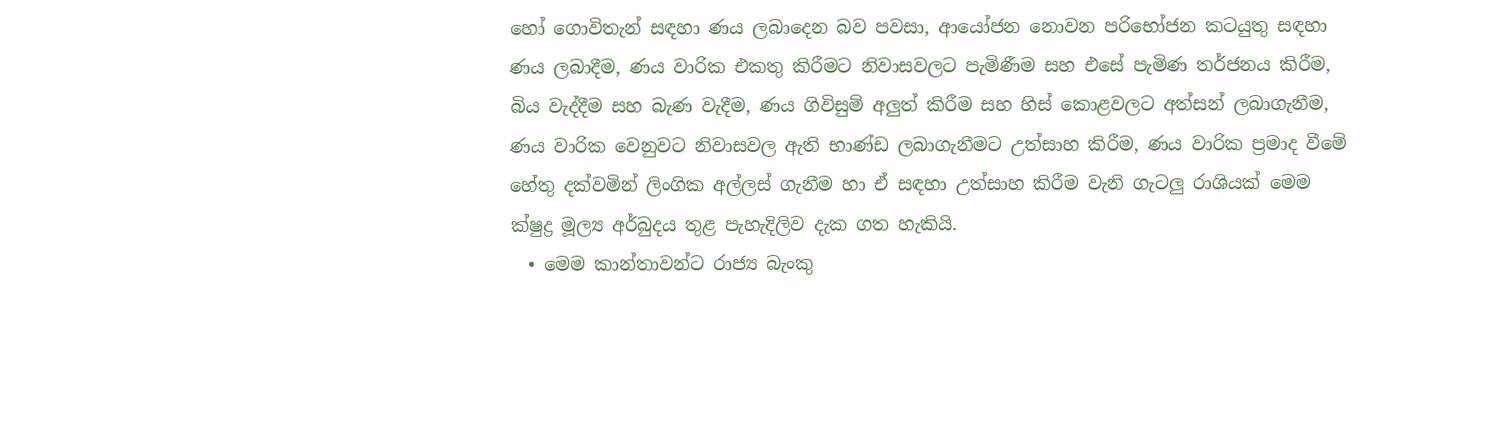හෝ ගොවිතැන් සඳහා ණය ලබාදෙන බව පවසා, ආයෝජන නොවන පරිභෝජන කටයුතු සඳහා ණය ලබාදීම, ණය වාරික එකතු කිරීමට නිවාසවලට පැමිණීම සහ එසේ පැමිණ තර්ජනය කිරීම, බිය වැද්දීම සහ බැණ වැදීම, ණය ගිවිසුම් අලුත් කිරීම සහ හිස් කොළවලට අත්සන් ලබාගැනීම, ණය වාරික වෙනුවට නිවාසවල ඇති භාණ්ඩ ලබාගැනීමට උත්සාහ කිරීම, ණය වාරික ප්‍රමාද වීමේ හේතු දක්වමින් ලිංගික අල්ලස් ගැනීම හා ඒ සඳහා උත්සාහ කිරීම වැනි ගැටලු රාශියක් මෙම ක්ෂුද්‍ර මූල්‍ය අර්බුදය තුළ පැහැදිලිව දැක ගත හැකි‍යි.
  • මෙම කාන්තාවන්ට රාජ්‍ය බැංකු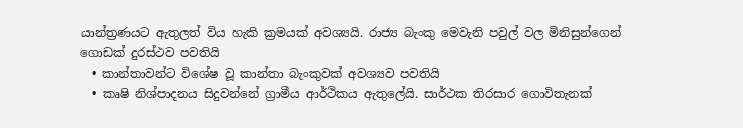යාන්ත්‍රණයට ඇතුලත් විය හැකි ක්‍රමයක් අවශ්‍යයි. රාජ්‍ය බැංකු මෙවැනි පවුල් වල මිනිසුන්ගෙන් ගොඩක් දුරස්ථව පවතියි
  • කාන්තාවන්ට විශේෂ වූ කාන්තා බැංකුවක් අවශ්‍යව පවතියි
  • කෘෂි නිශ්පාදනය සිදුවන්නේ ග්‍රාමීය ආර්ථිකය ඇතුලේයි. සාර්ථක තිරසාර ගොවිතැනක්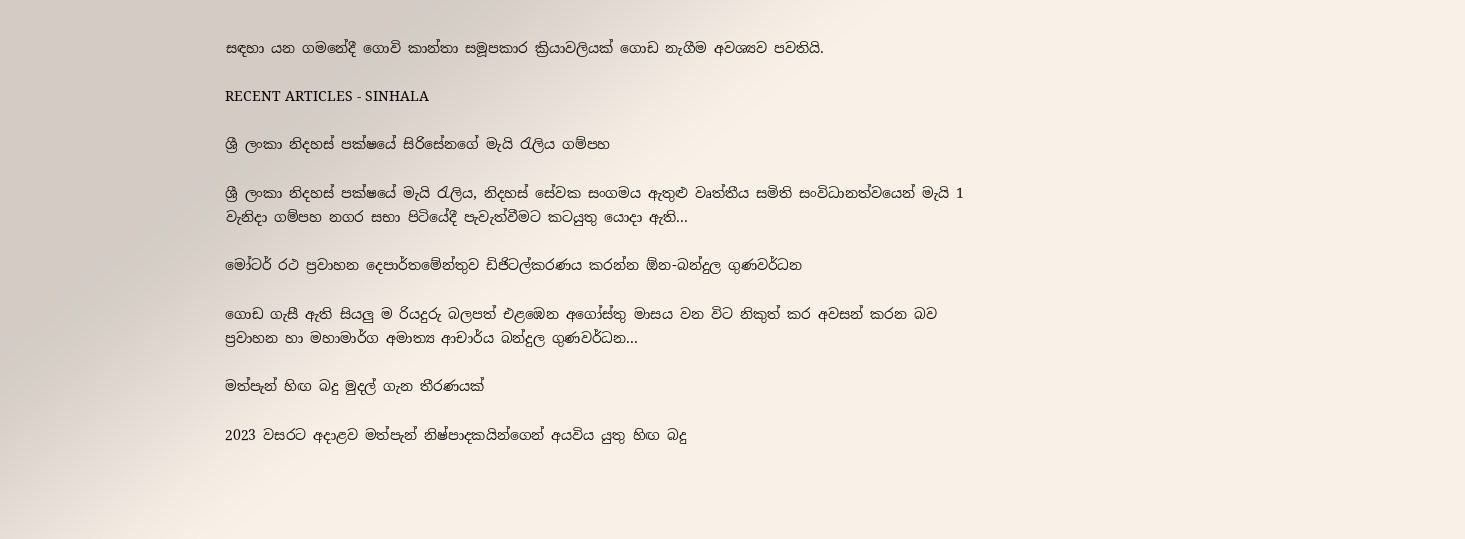සඳහා යන ගමනේදී ගොවි කාන්තා සමූපකාර ක්‍රියාවලියක් ගොඩ නැගීම අවශ්‍යව පවතියි.

RECENT ARTICLES - SINHALA

ශ්‍රී ලංකා නිදහස් පක්ෂයේ සිරිසේනගේ මැයි රැලිය ගම්පහ

ශ්‍රී ලංකා නිදහස් පක්ෂයේ මැයි රැලිය, නිදහස් සේවක සංගමය ඇතුළු වෘත්තීය සමිති සංවිධානත්වයෙන් මැයි 1 වැනිදා ගම්පහ නගර සභා පිටියේදී පැවැත්වීමට කටයුතු යොදා ඇති...

මෝටර් රථ ප්‍රවාහන දෙපාර්තමේන්තුව ඩිජිටල්කරණය කරන්න ඕන-බන්දුල ගුණවර්ධන

ගොඩ ගැසී ඇති සියලු ම රියදුරු බලපත් එළඹෙන අගෝස්තු මාසය වන විට නිකුත් කර අවසන් කරන බව ප්‍රවාහන හා මහාමාර්ග අමාත්‍ය ආචාර්ය බන්දුල ගුණවර්ධන...

මත්පැන් හිඟ බදු මුදල් ගැන තීරණයක්

2023 වසරට අදාළව මත්පැන් නිෂ්පාදකයින්ගෙන් අයවිය යුතු හිඟ බදු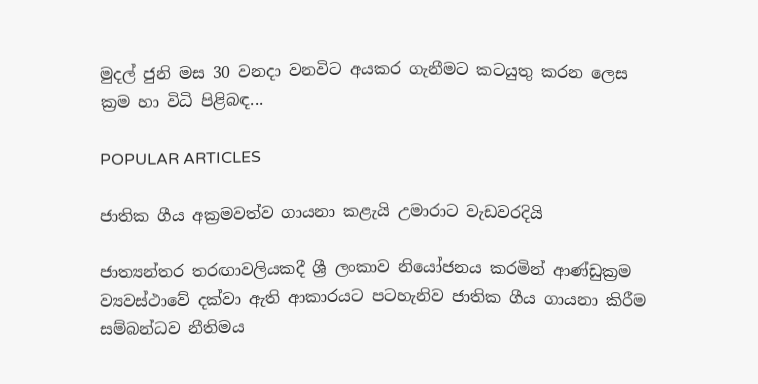මුදල් ජුනි මස 30 වනදා වනවිට අයකර ගැනීමට කටයුතු කරන ලෙස ක්‍රම හා විධි පිළිබඳ...

POPULAR ARTICLES

ජාතික ගීය අක්‍රමවත්ව ගායනා කළැයි උමාරාට වැඩවරදියි

ජාත්‍යන්තර තරඟාවලියකදී ශ්‍රී ලංකාව නියෝජනය කරමින් ආණ්ඩුක්‍රම ව්‍යවස්ථාවේ දක්වා ඇති ආකාරයට පටහැනිව ජාතික ගීය ගායනා කිරීම සම්බන්ධව නීතිමය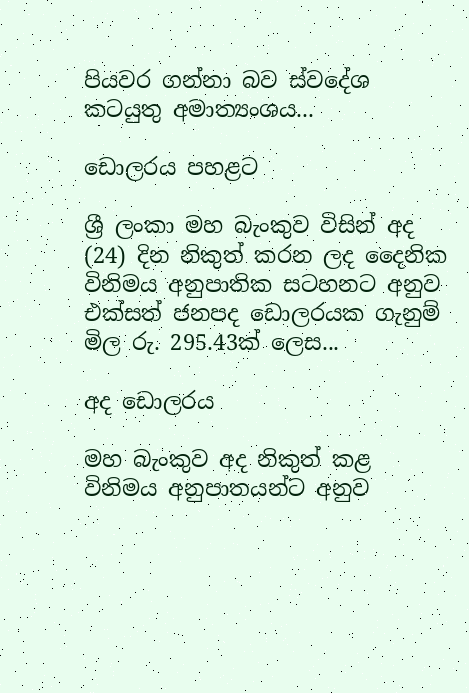පියවර ගන්නා බව ස්වදේශ කටයුතු අමාත්‍යංශය...

ඩොලරය පහළට

ශ්‍රී ලංකා මහ බැංකුව විසින් අද (24) දින නිකුත් කරන ලද දෛනික විනිමය අනුපාතික සටහනට අනුව එක්සත් ජනපද ඩොලරයක ගැනුම් මිල රු. 295.43ක් ලෙස...

අද ඩොලරය

මහ බැංකුව අද නිකුත් කළ විනිමය අනුපාතයන්ට අනුව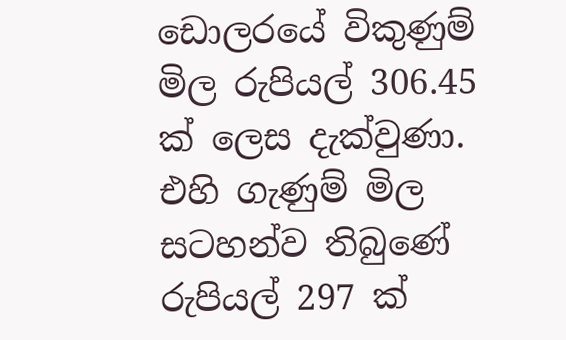ඩොලරයේ විකුණුම් මිල රුපියල් 306.45 ක් ලෙස දැක්වුණා. එහි ගැණුම් මිල සටහන්ව තිබුණේ රුපියල් 297 ක්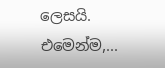ලෙසයි. එමෙන්ම,...